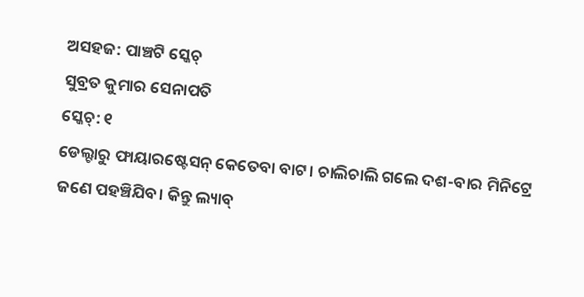ଅସହଜ: ପାଞ୍ଚଟି ସ୍କେଚ୍
ସୁବ୍ରତ କୁମାର ସେନାପତି
ସ୍କେଚ୍: ୧
ଡେଲ୍ଟାରୁ ଫାୟାରଷ୍ଟେସନ୍ କେତେବା ବାଟ। ଚାଲିଚାଲି ଗଲେ ଦଶ-ବାର ମିନିଟ୍ରେ ଜଣେ ପହଞ୍ଚିଯିବ। କିନ୍ତୁ ଲ୍ୟାବ୍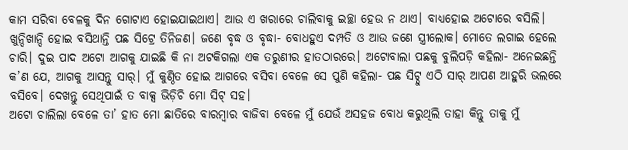କାମ ସରିବା ବେଳକୁ ଦିନ ଗୋଟାଏ ହୋଇଯାଇଥାଏ। ଆଉ ଏ ଖରାରେ ଚାଲିବାକୁ ଇଚ୍ଛା ହେଉ ନ ଥାଏ। ବାଧ୍ୟହୋଇ ଅଟୋରେ ବସିଲି। ଖୁନ୍ଦିଖାନ୍ଦି ହୋଇ ବସିଥାନ୍ତି ପଛ ସିଟ୍ରେ ତିନିଜଣ। ଜଣେ ବୃଦ୍ଧ ଓ ବୃଦ୍ଧା- ବୋଧହୁଏ ଦମ୍ପତି ଓ ଆଉ ଜଣେ ସ୍ତ୍ରୀଲୋକ। ମୋତେ ଲଗାଇ ହେଲେ ଚାରି। ଦୁଇ ପାଦ ଅଟୋ ଆଗକୁ ଯାଇଛି କି ନା ଅଟକିଗଲା ଏକ ତରୁଣୀର ହାତଠାରରେ। ଅଟୋବାଲା ପଛକୁ ବୁଲିପଡ଼ି କହିଲା- ଅନେଇଛନ୍ତି କ’ଣ ଯେ, ଆଗକୁ ଆସନ୍ତୁ ସାର୍। ମୁଁ କୁଣ୍ଠିତ ହୋଇ ଆଗରେ ବସିବା ବେଳେ ସେ ପୁଣି କହିଲା- ପଛ ସିଟ୍ଠୁ ଏଠି ସାର୍ ଆପଣ ଆହୁରି ଭଲରେ ବସିବେ। ଦେଖନ୍ତୁ ସେଥିପାଇଁ ତ ବାକ୍ସ ଭିଡ଼ିଚି ମୋ ସିଟ୍ ସହ।
ଅଟୋ ଚାଲିଲା ବେଳେ ତା’ ହାତ ମୋ ଛାତିରେ ବାରମ୍ବାର ବାଜିବା ବେଳେ ମୁଁ ଯେଉଁ ଅସହଜ ବୋଧ କରୁଥିଲି ତାହା କିନ୍ତୁ ତାକୁ ମୁଁ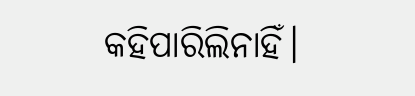କହିପାରିଲିନାହିଁ।